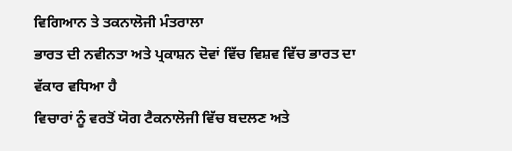ਵਿਗਿਆਨ ਤੇ ਤਕਨਾਲੋਜੀ ਮੰਤਰਾਲਾ
ਭਾਰਤ ਦੀ ਨਵੀਨਤਾ ਅਤੇ ਪ੍ਰਕਾਸ਼ਨ ਦੋਵਾਂ ਵਿੱਚ ਵਿਸ਼ਵ ਵਿੱਚ ਭਾਰਤ ਦਾ ਵੱਕਾਰ ਵਧਿਆ ਹੈ
ਵਿਚਾਰਾਂ ਨੂੰ ਵਰਤੋਂ ਯੋਗ ਟੈਕਨਾਲੋਜੀ ਵਿੱਚ ਬਦਲਣ ਅਤੇ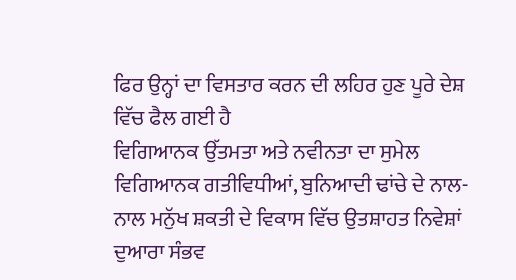ਫਿਰ ਉਨ੍ਹਾਂ ਦਾ ਵਿਸਤਾਰ ਕਰਨ ਦੀ ਲਹਿਰ ਹੁਣ ਪੂਰੇ ਦੇਸ਼ ਵਿੱਚ ਫੈਲ ਗਈ ਹੈ
ਵਿਗਿਆਨਕ ਉੱਤਮਤਾ ਅਤੇ ਨਵੀਨਤਾ ਦਾ ਸੁਮੇਲ ਵਿਗਿਆਨਕ ਗਤੀਵਿਧੀਆਂ, ਬੁਨਿਆਦੀ ਢਾਂਚੇ ਦੇ ਨਾਲ-ਨਾਲ ਮਨੁੱਖ ਸ਼ਕਤੀ ਦੇ ਵਿਕਾਸ ਵਿੱਚ ਉਤਸ਼ਾਹਤ ਨਿਵੇਸ਼ਾਂ ਦੁਆਰਾ ਸੰਭਵ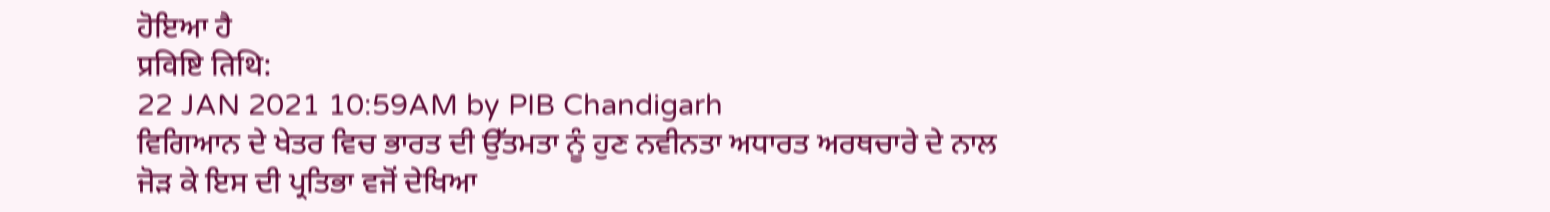ਹੋਇਆ ਹੈ
प्रविष्टि तिथि:
22 JAN 2021 10:59AM by PIB Chandigarh
ਵਿਗਿਆਨ ਦੇ ਖੇਤਰ ਵਿਚ ਭਾਰਤ ਦੀ ਉੱਤਮਤਾ ਨੂੰ ਹੁਣ ਨਵੀਨਤਾ ਅਧਾਰਤ ਅਰਥਚਾਰੇ ਦੇ ਨਾਲ ਜੋੜ ਕੇ ਇਸ ਦੀ ਪ੍ਰਤਿਭਾ ਵਜੋਂ ਦੇਖਿਆ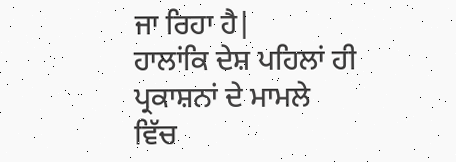ਜਾ ਰਿਹਾ ਹੈ|
ਹਾਲਾਂਕਿ ਦੇਸ਼ ਪਹਿਲਾਂ ਹੀ ਪ੍ਰਕਾਸ਼ਨਾਂ ਦੇ ਮਾਮਲੇ ਵਿੱਚ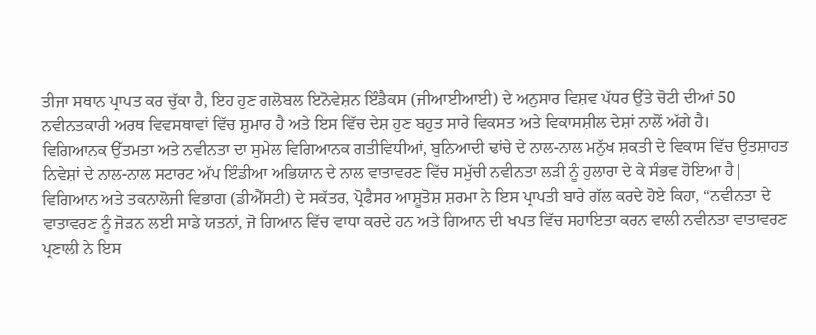ਤੀਜਾ ਸਥਾਨ ਪ੍ਰਾਪਤ ਕਰ ਚੁੱਕਾ ਹੈ, ਇਹ ਹੁਣ ਗਲੋਬਲ ਇਨੋਵੇਸ਼ਨ ਇੰਡੈਕਸ (ਜੀਆਈਆਈ) ਦੇ ਅਨੁਸਾਰ ਵਿਸ਼ਵ ਪੱਧਰ ਉੱਤੇ ਚੋਟੀ ਦੀਆਂ 50 ਨਵੀਨਤਕਾਰੀ ਅਰਥ ਵਿਵਸਥਾਵਾਂ ਵਿੱਚ ਸ਼ੁਮਾਰ ਹੈ ਅਤੇ ਇਸ ਵਿੱਚ ਦੇਸ਼ ਹੁਣ ਬਹੁਤ ਸਾਰੇ ਵਿਕਸਤ ਅਤੇ ਵਿਕਾਸਸ਼ੀਲ ਦੇਸ਼ਾਂ ਨਾਲੋਂ ਅੱਗੇ ਹੈ।
ਵਿਗਿਆਨਕ ਉੱਤਮਤਾ ਅਤੇ ਨਵੀਨਤਾ ਦਾ ਸੁਮੇਲ ਵਿਗਿਆਨਕ ਗਤੀਵਿਧੀਆਂ, ਬੁਨਿਆਦੀ ਢਾਂਚੇ ਦੇ ਨਾਲ-ਨਾਲ ਮਨੁੱਖ ਸ਼ਕਤੀ ਦੇ ਵਿਕਾਸ ਵਿੱਚ ਉਤਸ਼ਾਹਤ ਨਿਵੇਸ਼ਾਂ ਦੇ ਨਾਲ-ਨਾਲ ਸਟਾਰਟ ਅੱਪ ਇੰਡੀਆ ਅਭਿਯਾਨ ਦੇ ਨਾਲ ਵਾਤਾਵਰਣ ਵਿੱਚ ਸਮੁੱਚੀ ਨਵੀਨਤਾ ਲੜੀ ਨੂੰ ਹੁਲਾਰਾ ਦੇ ਕੇ ਸੰਭਵ ਹੋਇਆ ਹੈ|
ਵਿਗਿਆਨ ਅਤੇ ਤਕਨਾਲੋਜੀ ਵਿਭਾਗ (ਡੀਐੱਸਟੀ) ਦੇ ਸਕੱਤਰ, ਪ੍ਰੋਫੈਸਰ ਆਸ਼ੂਤੋਸ਼ ਸ਼ਰਮਾ ਨੇ ਇਸ ਪ੍ਰਾਪਤੀ ਬਾਰੇ ਗੱਲ ਕਰਦੇ ਹੋਏ ਕਿਹਾ, “ਨਵੀਨਤਾ ਦੇ ਵਾਤਾਵਰਣ ਨੂੰ ਜੋੜਨ ਲਈ ਸਾਡੇ ਯਤਨਾਂ, ਜੋ ਗਿਆਨ ਵਿੱਚ ਵਾਧਾ ਕਰਦੇ ਹਨ ਅਤੇ ਗਿਆਨ ਦੀ ਖਪਤ ਵਿੱਚ ਸਹਾਇਤਾ ਕਰਨ ਵਾਲੀ ਨਵੀਨਤਾ ਵਾਤਾਵਰਣ ਪ੍ਰਣਾਲੀ ਨੇ ਇਸ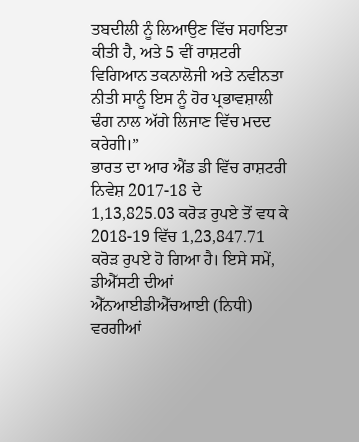ਤਬਦੀਲੀ ਨੂੰ ਲਿਆਉਣ ਵਿੱਚ ਸਹਾਇਤਾ ਕੀਤੀ ਹੈ, ਅਤੇ 5 ਵੀਂ ਰਾਸ਼ਟਰੀ ਵਿਗਿਆਨ ਤਕਨਾਲੋਜੀ ਅਤੇ ਨਵੀਨਤਾ ਨੀਤੀ ਸਾਨੂੰ ਇਸ ਨੂੰ ਹੋਰ ਪ੍ਰਭਾਵਸ਼ਾਲੀ ਢੰਗ ਨਾਲ ਅੱਗੇ ਲਿਜਾਣ ਵਿੱਚ ਮਦਦ ਕਰੇਗੀ।”
ਭਾਰਤ ਦਾ ਆਰ ਐਂਡ ਡੀ ਵਿੱਚ ਰਾਸ਼ਟਰੀ ਨਿਵੇਸ਼ 2017-18 ਦੇ 1,13,825.03 ਕਰੋੜ ਰੁਪਏ ਤੋਂ ਵਧ ਕੇ 2018-19 ਵਿੱਚ 1,23,847.71 ਕਰੋੜ ਰੁਪਏ ਹੋ ਗਿਆ ਹੈ। ਇਸੇ ਸਮੇਂ, ਡੀਐੱਸਟੀ ਦੀਆਂ ਐੱਨਆਈਡੀਐੱਚਆਈ (ਨਿਧੀ) ਵਰਗੀਆਂ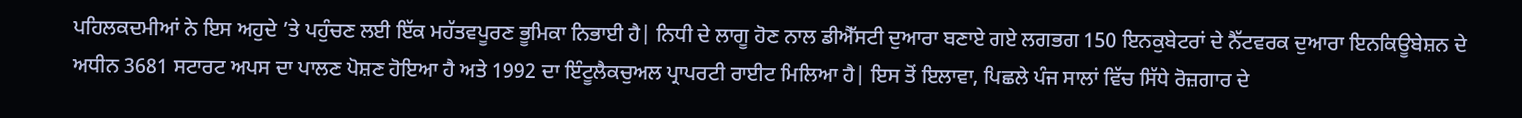ਪਹਿਲਕਦਮੀਆਂ ਨੇ ਇਸ ਅਹੁਦੇ ’ਤੇ ਪਹੁੰਚਣ ਲਈ ਇੱਕ ਮਹੱਤਵਪੂਰਣ ਭੂਮਿਕਾ ਨਿਭਾਈ ਹੈ| ਨਿਧੀ ਦੇ ਲਾਗੂ ਹੋਣ ਨਾਲ ਡੀਐੱਸਟੀ ਦੁਆਰਾ ਬਣਾਏ ਗਏ ਲਗਭਗ 150 ਇਨਕੁਬੇਟਰਾਂ ਦੇ ਨੈੱਟਵਰਕ ਦੁਆਰਾ ਇਨਕਿਊਬੇਸ਼ਨ ਦੇ ਅਧੀਨ 3681 ਸਟਾਰਟ ਅਪਸ ਦਾ ਪਾਲਣ ਪੋਸ਼ਣ ਹੋਇਆ ਹੈ ਅਤੇ 1992 ਦਾ ਇੰਟੂਲੈਕਚੁਅਲ ਪ੍ਰਾਪਰਟੀ ਰਾਈਟ ਮਿਲਿਆ ਹੈ| ਇਸ ਤੋਂ ਇਲਾਵਾ, ਪਿਛਲੇ ਪੰਜ ਸਾਲਾਂ ਵਿੱਚ ਸਿੱਧੇ ਰੋਜ਼ਗਾਰ ਦੇ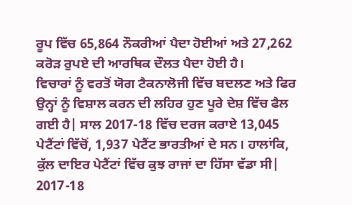ਰੂਪ ਵਿੱਚ 65,864 ਨੌਕਰੀਆਂ ਪੈਦਾ ਹੋਈਆਂ ਅਤੇ 27,262 ਕਰੋੜ ਰੁਪਏ ਦੀ ਆਰਥਿਕ ਦੌਲਤ ਪੈਦਾ ਹੋਈ ਹੈ।
ਵਿਚਾਰਾਂ ਨੂੰ ਵਰਤੋਂ ਯੋਗ ਟੈਕਨਾਲੋਜੀ ਵਿੱਚ ਬਦਲਣ ਅਤੇ ਫਿਰ ਉਨ੍ਹਾਂ ਨੂੰ ਵਿਸ਼ਾਲ ਕਰਨ ਦੀ ਲਹਿਰ ਹੁਣ ਪੂਰੇ ਦੇਸ਼ ਵਿੱਚ ਫੈਲ ਗਈ ਹੈ| ਸਾਲ 2017-18 ਵਿੱਚ ਦਰਜ ਕਰਾਏ 13,045 ਪੇਟੈਂਟਾਂ ਵਿੱਚੋਂ, 1,937 ਪੇਟੈਂਟ ਭਾਰਤੀਆਂ ਦੇ ਸਨ। ਹਾਲਾਂਕਿ, ਕੁੱਲ ਦਾਇਰ ਪੇਟੈਂਟਾਂ ਵਿੱਚ ਕੁਝ ਰਾਜਾਂ ਦਾ ਹਿੱਸਾ ਵੱਡਾ ਸੀ| 2017-18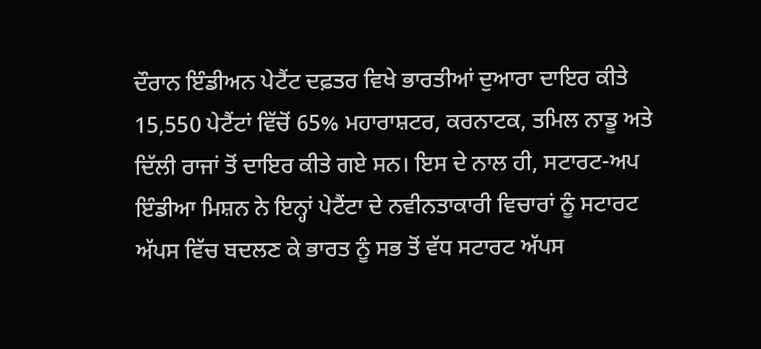ਦੌਰਾਨ ਇੰਡੀਅਨ ਪੇਟੈਂਟ ਦਫ਼ਤਰ ਵਿਖੇ ਭਾਰਤੀਆਂ ਦੁਆਰਾ ਦਾਇਰ ਕੀਤੇ 15,550 ਪੇਟੈਂਟਾਂ ਵਿੱਚੋਂ 65% ਮਹਾਰਾਸ਼ਟਰ, ਕਰਨਾਟਕ, ਤਮਿਲ ਨਾਡੂ ਅਤੇ ਦਿੱਲੀ ਰਾਜਾਂ ਤੋਂ ਦਾਇਰ ਕੀਤੇ ਗਏ ਸਨ। ਇਸ ਦੇ ਨਾਲ ਹੀ, ਸਟਾਰਟ-ਅਪ ਇੰਡੀਆ ਮਿਸ਼ਨ ਨੇ ਇਨ੍ਹਾਂ ਪੇਟੈਂਟਾ ਦੇ ਨਵੀਨਤਾਕਾਰੀ ਵਿਚਾਰਾਂ ਨੂੰ ਸਟਾਰਟ ਅੱਪਸ ਵਿੱਚ ਬਦਲਣ ਕੇ ਭਾਰਤ ਨੂੰ ਸਭ ਤੋਂ ਵੱਧ ਸਟਾਰਟ ਅੱਪਸ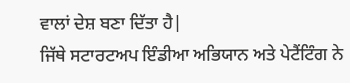ਵਾਲਾਂ ਦੇਸ਼ ਬਣਾ ਦਿੱਤਾ ਹੈ|
ਜਿੱਥੇ ਸਟਾਰਟਅਪ ਇੰਡੀਆ ਅਭਿਯਾਨ ਅਤੇ ਪੇਟੈਂਟਿੰਗ ਨੇ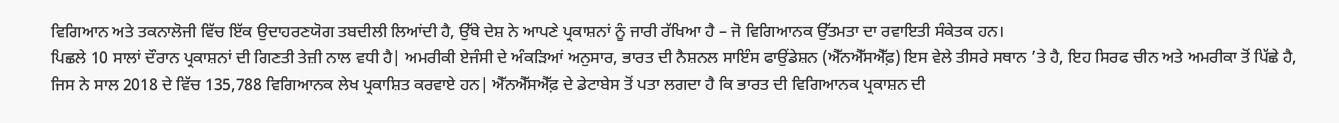ਵਿਗਿਆਨ ਅਤੇ ਤਕਨਾਲੋਜੀ ਵਿੱਚ ਇੱਕ ਉਦਾਹਰਣਯੋਗ ਤਬਦੀਲੀ ਲਿਆਂਦੀ ਹੈ, ਉੱਥੇ ਦੇਸ਼ ਨੇ ਆਪਣੇ ਪ੍ਰਕਾਸ਼ਨਾਂ ਨੂੰ ਜਾਰੀ ਰੱਖਿਆ ਹੈ – ਜੋ ਵਿਗਿਆਨਕ ਉੱਤਮਤਾ ਦਾ ਰਵਾਇਤੀ ਸੰਕੇਤਕ ਹਨ।
ਪਿਛਲੇ 10 ਸਾਲਾਂ ਦੌਰਾਨ ਪ੍ਰਕਾਸ਼ਨਾਂ ਦੀ ਗਿਣਤੀ ਤੇਜ਼ੀ ਨਾਲ ਵਧੀ ਹੈ| ਅਮਰੀਕੀ ਏਜੰਸੀ ਦੇ ਅੰਕੜਿਆਂ ਅਨੁਸਾਰ, ਭਾਰਤ ਦੀ ਨੈਸ਼ਨਲ ਸਾਇੰਸ ਫਾਉਂਡੇਸ਼ਨ (ਐੱਨਐੱਸਐੱਫ਼) ਇਸ ਵੇਲੇ ਤੀਸਰੇ ਸਥਾਨ ’ਤੇ ਹੈ, ਇਹ ਸਿਰਫ ਚੀਨ ਅਤੇ ਅਮਰੀਕਾ ਤੋਂ ਪਿੱਛੇ ਹੈ, ਜਿਸ ਨੇ ਸਾਲ 2018 ਦੇ ਵਿੱਚ 135,788 ਵਿਗਿਆਨਕ ਲੇਖ ਪ੍ਰਕਾਸ਼ਿਤ ਕਰਵਾਏ ਹਨ| ਐੱਨਐੱਸਐੱਫ਼ ਦੇ ਡੇਟਾਬੇਸ ਤੋਂ ਪਤਾ ਲਗਦਾ ਹੈ ਕਿ ਭਾਰਤ ਦੀ ਵਿਗਿਆਨਕ ਪ੍ਰਕਾਸ਼ਨ ਦੀ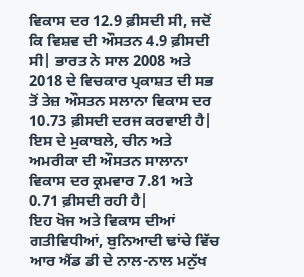ਵਿਕਾਸ ਦਰ 12.9 ਫ਼ੀਸਦੀ ਸੀ, ਜਦੋਂ ਕਿ ਵਿਸ਼ਵ ਦੀ ਔਸਤਨ 4.9 ਫ਼ੀਸਦੀ ਸੀ| ਭਾਰਤ ਨੇ ਸਾਲ 2008 ਅਤੇ 2018 ਦੇ ਵਿਚਕਾਰ ਪ੍ਰਕਾਸ਼ਤ ਦੀ ਸਭ ਤੋਂ ਤੇਜ਼ ਔਸਤਨ ਸਲਾਨਾ ਵਿਕਾਸ ਦਰ 10.73 ਫ਼ੀਸਦੀ ਦਰਜ ਕਰਵਾਈ ਹੈ| ਇਸ ਦੇ ਮੁਕਾਬਲੇ, ਚੀਨ ਅਤੇ ਅਮਰੀਕਾ ਦੀ ਔਸਤਨ ਸਾਲਾਨਾ ਵਿਕਾਸ ਦਰ ਕ੍ਰਮਵਾਰ 7.81 ਅਤੇ 0.71 ਫ਼ੀਸਦੀ ਰਹੀ ਹੈ|
ਇਹ ਖੋਜ ਅਤੇ ਵਿਕਾਸ ਦੀਆਂ ਗਤੀਵਿਧੀਆਂ, ਬੁਨਿਆਦੀ ਢਾਂਚੇ ਵਿੱਚ ਆਰ ਐਂਡ ਡੀ ਦੇ ਨਾਲ-ਨਾਲ ਮਨੁੱਖ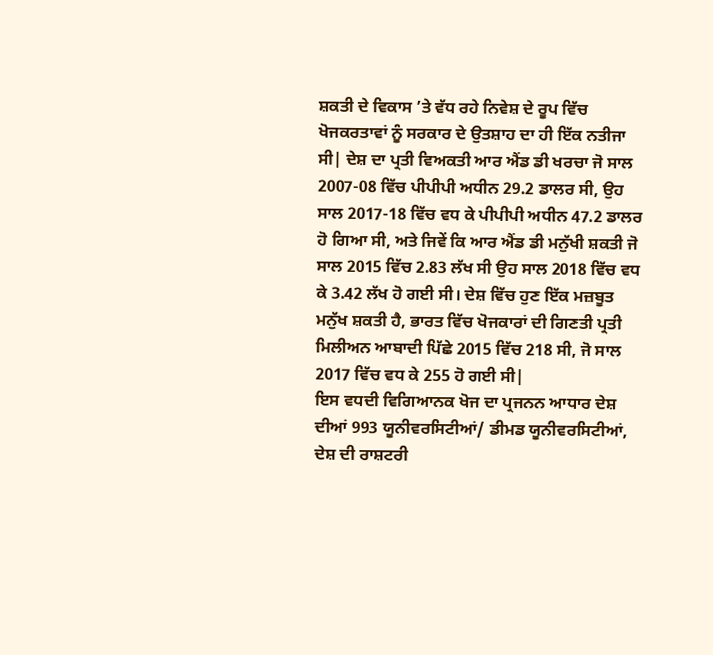ਸ਼ਕਤੀ ਦੇ ਵਿਕਾਸ ’ਤੇ ਵੱਧ ਰਹੇ ਨਿਵੇਸ਼ ਦੇ ਰੂਪ ਵਿੱਚ ਖੋਜਕਰਤਾਵਾਂ ਨੂੰ ਸਰਕਾਰ ਦੇ ਉਤਸ਼ਾਹ ਦਾ ਹੀ ਇੱਕ ਨਤੀਜਾ ਸੀ| ਦੇਸ਼ ਦਾ ਪ੍ਰਤੀ ਵਿਅਕਤੀ ਆਰ ਐਂਡ ਡੀ ਖਰਚਾ ਜੋ ਸਾਲ 2007-08 ਵਿੱਚ ਪੀਪੀਪੀ ਅਧੀਨ 29.2 ਡਾਲਰ ਸੀ, ਉਹ ਸਾਲ 2017-18 ਵਿੱਚ ਵਧ ਕੇ ਪੀਪੀਪੀ ਅਧੀਨ 47.2 ਡਾਲਰ ਹੋ ਗਿਆ ਸੀ, ਅਤੇ ਜਿਵੇਂ ਕਿ ਆਰ ਐਂਡ ਡੀ ਮਨੁੱਖੀ ਸ਼ਕਤੀ ਜੋ ਸਾਲ 2015 ਵਿੱਚ 2.83 ਲੱਖ ਸੀ ਉਹ ਸਾਲ 2018 ਵਿੱਚ ਵਧ ਕੇ 3.42 ਲੱਖ ਹੋ ਗਈ ਸੀ। ਦੇਸ਼ ਵਿੱਚ ਹੁਣ ਇੱਕ ਮਜ਼ਬੂਤ ਮਨੁੱਖ ਸ਼ਕਤੀ ਹੈ, ਭਾਰਤ ਵਿੱਚ ਖੋਜਕਾਰਾਂ ਦੀ ਗਿਣਤੀ ਪ੍ਰਤੀ ਮਿਲੀਅਨ ਆਬਾਦੀ ਪਿੱਛੇ 2015 ਵਿੱਚ 218 ਸੀ, ਜੋ ਸਾਲ 2017 ਵਿੱਚ ਵਧ ਕੇ 255 ਹੋ ਗਈ ਸੀ|
ਇਸ ਵਧਦੀ ਵਿਗਿਆਨਕ ਖੋਜ ਦਾ ਪ੍ਰਜਨਨ ਆਧਾਰ ਦੇਸ਼ ਦੀਆਂ 993 ਯੂਨੀਵਰਸਿਟੀਆਂ/ ਡੀਮਡ ਯੂਨੀਵਰਸਿਟੀਆਂ, ਦੇਸ਼ ਦੀ ਰਾਸ਼ਟਰੀ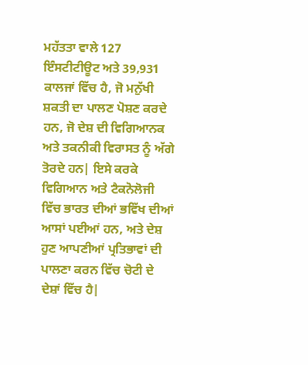ਮਹੱਤਤਾ ਵਾਲੇ 127 ਇੰਸਟੀਟੀਊਟ ਅਤੇ 39,931 ਕਾਲਜਾਂ ਵਿੱਚ ਹੈ, ਜੋ ਮਨੁੱਖੀ ਸ਼ਕਤੀ ਦਾ ਪਾਲਣ ਪੋਸ਼ਣ ਕਰਦੇ ਹਨ, ਜੋ ਦੇਸ਼ ਦੀ ਵਿਗਿਆਨਕ ਅਤੇ ਤਕਨੀਕੀ ਵਿਰਾਸਤ ਨੂੰ ਅੱਗੇ ਤੋਰਦੇ ਹਨ| ਇਸੇ ਕਰਕੇ ਵਿਗਿਆਨ ਅਤੇ ਟੈਕਨੋਲੋਜੀ ਵਿੱਚ ਭਾਰਤ ਦੀਆਂ ਭਵਿੱਖ ਦੀਆਂ ਆਸਾਂ ਪਈਆਂ ਹਨ, ਅਤੇ ਦੇਸ਼ ਹੁਣ ਆਪਣੀਆਂ ਪ੍ਰਤਿਭਾਵਾਂ ਦੀ ਪਾਲਣਾ ਕਰਨ ਵਿੱਚ ਚੋਟੀ ਦੇ ਦੇਸ਼ਾਂ ਵਿੱਚ ਹੈ|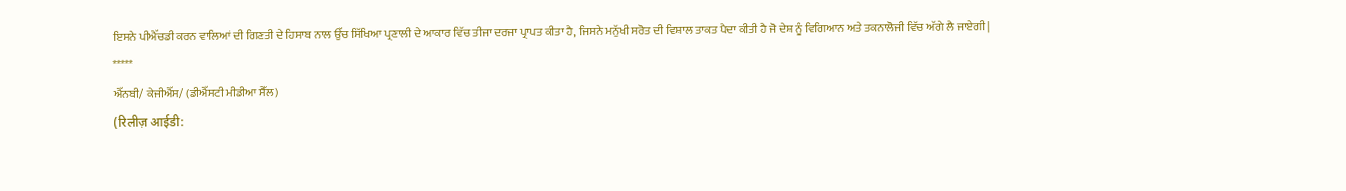ਇਸਨੇ ਪੀਐੱਚਡੀ ਕਰਨ ਵਾਲਿਆਂ ਦੀ ਗਿਣਤੀ ਦੇ ਹਿਸਾਬ ਨਾਲ ਉੱਚ ਸਿੱਖਿਆ ਪ੍ਰਣਾਲੀ ਦੇ ਆਕਾਰ ਵਿੱਚ ਤੀਜਾ ਦਰਜਾ ਪ੍ਰਾਪਤ ਕੀਤਾ ਹੈ, ਜਿਸਨੇ ਮਨੁੱਖੀ ਸਰੋਤ ਦੀ ਵਿਸ਼ਾਲ ਤਾਕਤ ਪੈਦਾ ਕੀਤੀ ਹੈ ਜੋ ਦੇਸ਼ ਨੂੰ ਵਿਗਿਆਨ ਅਤੇ ਤਕਨਾਲੋਜੀ ਵਿੱਚ ਅੱਗੇ ਲੈ ਜਾਏਗੀ|
*****
ਐੱਨਬੀ/ ਕੇਜੀਐੱਸ/ (ਡੀਐੱਸਟੀ ਮੀਡੀਆ ਸੈੱਲ)
(रिलीज़ आईडी: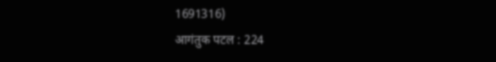1691316)
आगंतुक पटल : 224